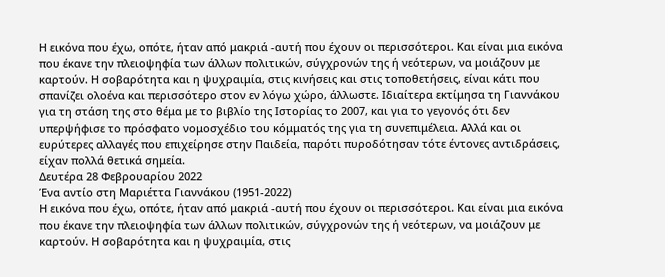Η εικόνα που έχω, οπότε, ήταν από μακριά -αυτή που έχουν οι περισσότεροι. Και είναι μια εικόνα που έκανε την πλειοψηφία των άλλων πολιτικών, σύγχρονών της ή νεότερων, να μοιάζουν με καρτούν. Η σοβαρότητα και η ψυχραιμία, στις κινήσεις και στις τοποθετήσεις, είναι κάτι που σπανίζει ολοένα και περισσότερο στον εν λόγω χώρο, άλλωστε. Ιδιαίτερα εκτίμησα τη Γιαννάκου για τη στάση της στο θέμα με το βιβλίο της Ιστορίας το 2007, και για το γεγονός ότι δεν υπερψήφισε το πρόσφατο νομοσχέδιο του κόμματός της για τη συνεπιμέλεια. Αλλά και οι ευρύτερες αλλαγές που επιχείρησε στην Παιδεία, παρότι πυροδότησαν τότε έντονες αντιδράσεις, είχαν πολλά θετικά σημεία.
Δευτέρα 28 Φεβρουαρίου 2022
Ένα αντίο στη Μαριέττα Γιαννάκου (1951-2022)
Η εικόνα που έχω, οπότε, ήταν από μακριά -αυτή που έχουν οι περισσότεροι. Και είναι μια εικόνα που έκανε την πλειοψηφία των άλλων πολιτικών, σύγχρονών της ή νεότερων, να μοιάζουν με καρτούν. Η σοβαρότητα και η ψυχραιμία, στις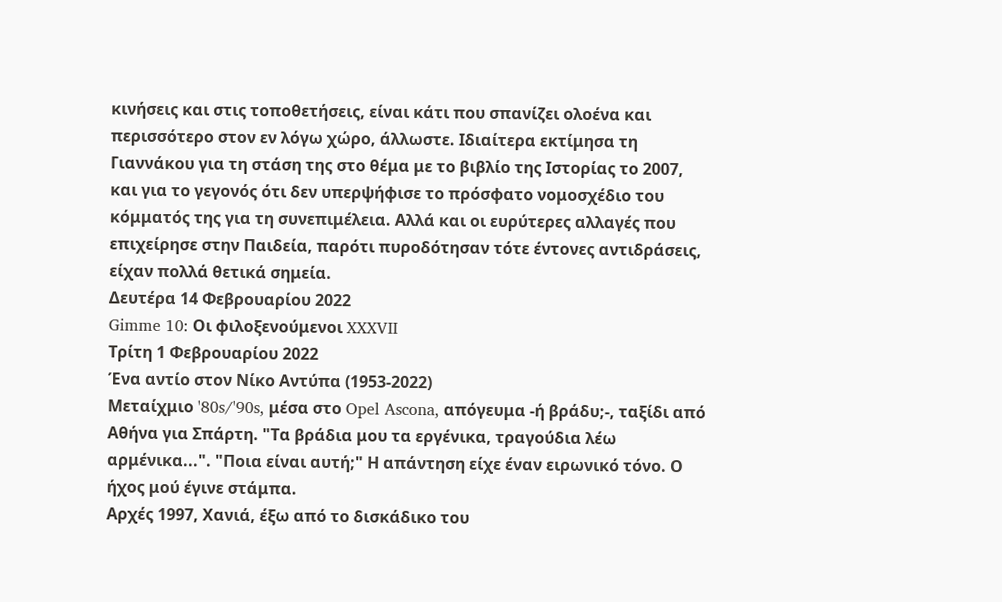κινήσεις και στις τοποθετήσεις, είναι κάτι που σπανίζει ολοένα και περισσότερο στον εν λόγω χώρο, άλλωστε. Ιδιαίτερα εκτίμησα τη Γιαννάκου για τη στάση της στο θέμα με το βιβλίο της Ιστορίας το 2007, και για το γεγονός ότι δεν υπερψήφισε το πρόσφατο νομοσχέδιο του κόμματός της για τη συνεπιμέλεια. Αλλά και οι ευρύτερες αλλαγές που επιχείρησε στην Παιδεία, παρότι πυροδότησαν τότε έντονες αντιδράσεις, είχαν πολλά θετικά σημεία.
Δευτέρα 14 Φεβρουαρίου 2022
Gimme 10: Οι φιλοξενούμενοι XXXVII
Τρίτη 1 Φεβρουαρίου 2022
Ένα αντίο στον Νίκο Αντύπα (1953-2022)
Μεταίχμιο '80s/'90s, μέσα στο Opel Ascona, απόγευμα -ή βράδυ;-, ταξίδι από Αθήνα για Σπάρτη. "Τα βράδια μου τα εργένικα, τραγούδια λέω αρμένικα...". "Ποια είναι αυτή;" Η απάντηση είχε έναν ειρωνικό τόνο. Ο ήχος μού έγινε στάμπα.
Αρχές 1997, Χανιά, έξω από το δισκάδικο του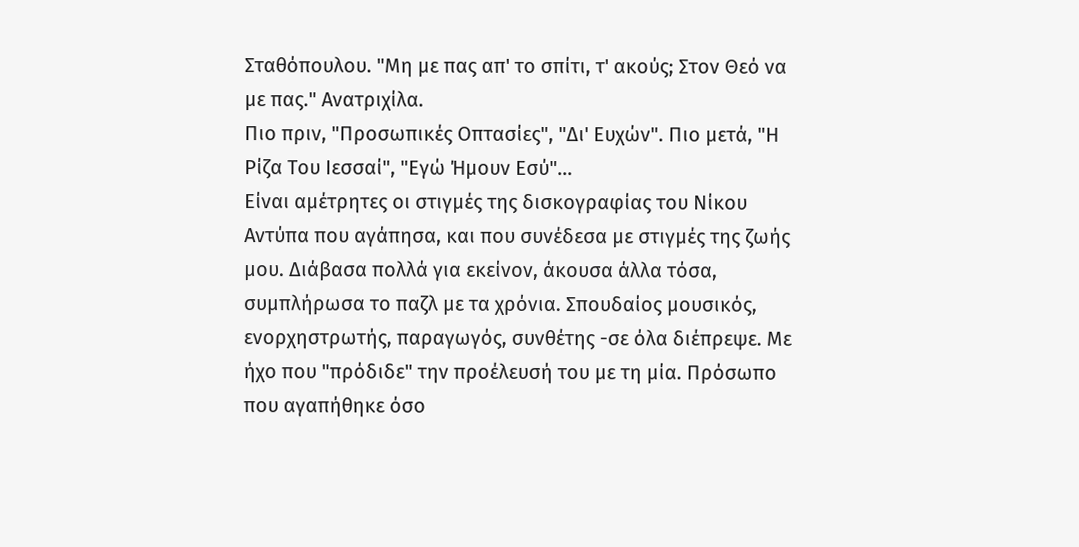Σταθόπουλου. "Μη με πας απ' το σπίτι, τ' ακούς; Στον Θεό να με πας." Ανατριχίλα.
Πιο πριν, "Προσωπικές Οπτασίες", "Δι' Ευχών". Πιο μετά, "Η Ρίζα Του Ιεσσαί", "Εγώ Ήμουν Εσύ"...
Είναι αμέτρητες οι στιγμές της δισκογραφίας του Νίκου Αντύπα που αγάπησα, και που συνέδεσα με στιγμές της ζωής μου. Διάβασα πολλά για εκείνον, άκουσα άλλα τόσα, συμπλήρωσα το παζλ με τα χρόνια. Σπουδαίος μουσικός, ενορχηστρωτής, παραγωγός, συνθέτης -σε όλα διέπρεψε. Με ήχο που "πρόδιδε" την προέλευσή του με τη μία. Πρόσωπο που αγαπήθηκε όσο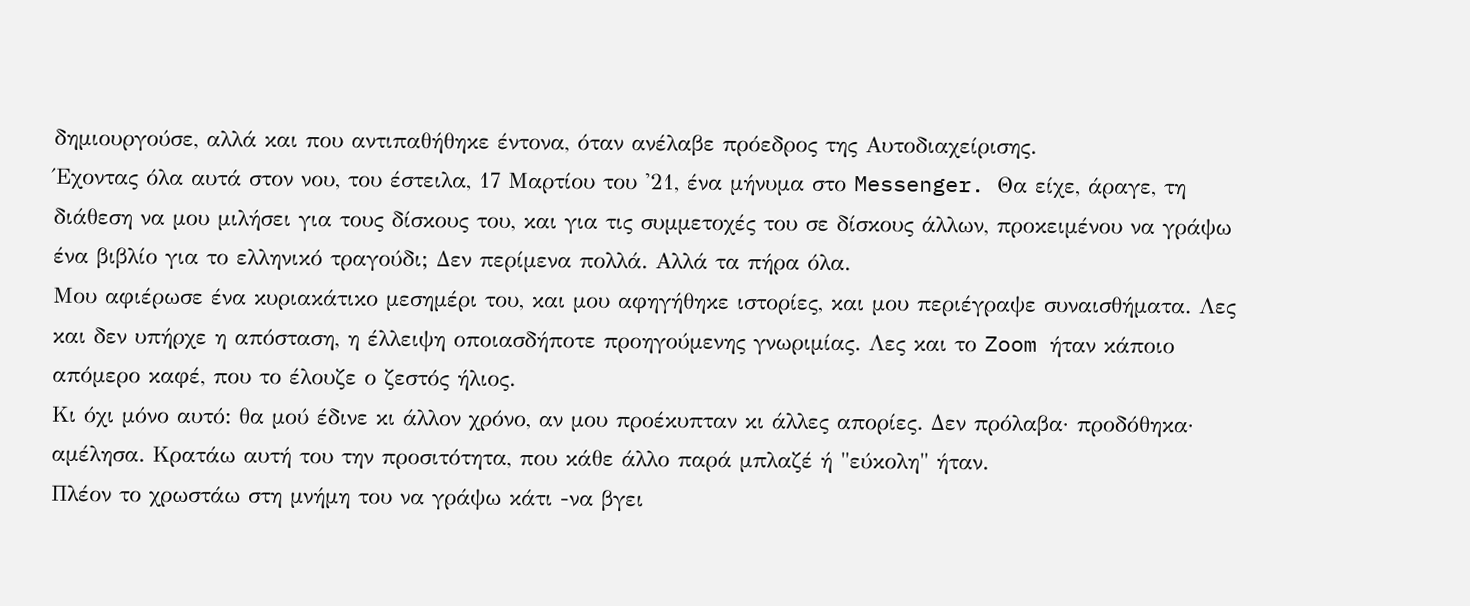δημιουργούσε, αλλά και που αντιπαθήθηκε έντονα, όταν ανέλαβε πρόεδρος της Αυτοδιαχείρισης.
Έχοντας όλα αυτά στον νου, του έστειλα, 17 Μαρτίου του '21, ένα μήνυμα στο Messenger. Θα είχε, άραγε, τη διάθεση να μου μιλήσει για τους δίσκους του, και για τις συμμετοχές του σε δίσκους άλλων, προκειμένου να γράψω ένα βιβλίο για το ελληνικό τραγούδι; Δεν περίμενα πολλά. Αλλά τα πήρα όλα.
Μου αφιέρωσε ένα κυριακάτικο μεσημέρι του, και μου αφηγήθηκε ιστορίες, και μου περιέγραψε συναισθήματα. Λες και δεν υπήρχε η απόσταση, η έλλειψη οποιασδήποτε προηγούμενης γνωριμίας. Λες και το Zoom ήταν κάποιο απόμερο καφέ, που το έλουζε ο ζεστός ήλιος.
Κι όχι μόνο αυτό: θα μού έδινε κι άλλον χρόνο, αν μου προέκυπταν κι άλλες απορίες. Δεν πρόλαβα· προδόθηκα· αμέλησα. Κρατάω αυτή του την προσιτότητα, που κάθε άλλο παρά μπλαζέ ή "εύκολη" ήταν.
Πλέον το χρωστάω στη μνήμη του να γράψω κάτι -να βγει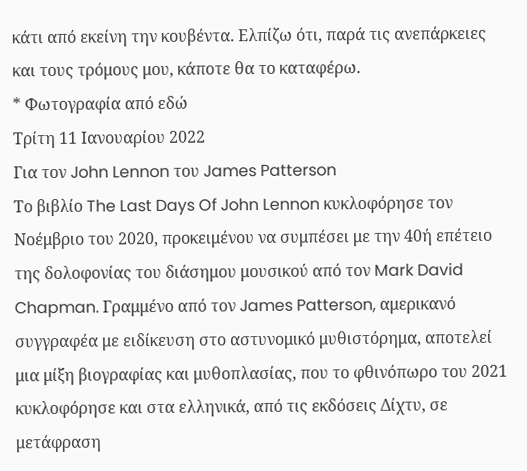κάτι από εκείνη την κουβέντα. Ελπίζω ότι, παρά τις ανεπάρκειες και τους τρόμους μου, κάποτε θα το καταφέρω.
* Φωτογραφία από εδώ
Τρίτη 11 Ιανουαρίου 2022
Για τον John Lennon του James Patterson
Το βιβλίο The Last Days Of John Lennon κυκλοφόρησε τον Νοέμβριο του 2020, προκειμένου να συμπέσει με την 40ή επέτειο της δολοφονίας του διάσημου μουσικού από τον Mark David Chapman. Γραμμένο από τον James Patterson, αμερικανό συγγραφέα με ειδίκευση στο αστυνομικό μυθιστόρημα, αποτελεί μια μίξη βιογραφίας και μυθοπλασίας, που το φθινόπωρο του 2021 κυκλοφόρησε και στα ελληνικά, από τις εκδόσεις Δίχτυ, σε μετάφραση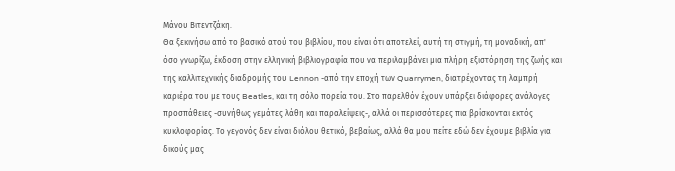Μάνου Βιτεντζάκη.
Θα ξεκινήσω από το βασικό ατού του βιβλίου, που είναι ότι αποτελεί, αυτή τη στιγμή, τη μοναδική, απ' όσο γνωρίζω, έκδοση στην ελληνική βιβλιογραφία που να περιλαμβάνει μια πλήρη εξιστόρηση της ζωής και της καλλιτεχνικής διαδρομής του Lennon -από την εποχή των Quarrymen, διατρέχοντας τη λαμπρή καριέρα του με τους Beatles, και τη σόλο πορεία του. Στο παρελθόν έχουν υπάρξει διάφορες ανάλογες προσπάθειες -συνήθως γεμάτες λάθη και παραλείψεις-, αλλά οι περισσότερες πια βρίσκονται εκτός κυκλοφορίας. Το γεγονός δεν είναι διόλου θετικό, βεβαίως, αλλά θα μου πείτε εδώ δεν έχουμε βιβλία για δικούς μας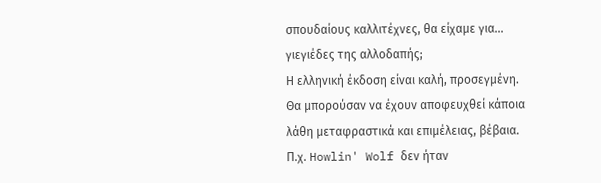σπουδαίους καλλιτέχνες, θα είχαμε για... γιεγιέδες της αλλοδαπής;
Η ελληνική έκδοση είναι καλή, προσεγμένη. Θα μπορούσαν να έχουν αποφευχθεί κάποια λάθη μεταφραστικά και επιμέλειας, βέβαια. Π.χ. Howlin' Wolf δεν ήταν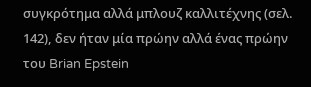συγκρότημα αλλά μπλουζ καλλιτέχνης (σελ. 142), δεν ήταν μία πρώην αλλά ένας πρώην του Brian Epstein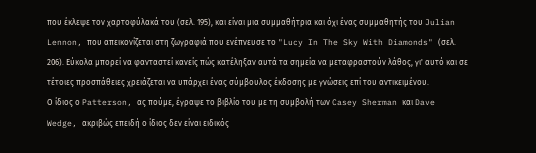που έκλεψε τον χαρτοφύλακά του (σελ. 195), και είναι μια συμμαθήτρια και όχι ένας συμμαθητής του Julian Lennon, που απεικονίζεται στη ζωγραφιά που ενέπνευσε το "Lucy In The Sky With Diamonds" (σελ. 206). Εύκολα μπορεί να φανταστεί κανείς πώς κατέληξαν αυτά τα σημεία να μεταφραστούν λάθος, γι' αυτό και σε τέτοιες προσπάθειες χρειάζεται να υπάρχει ένας σύμβουλος έκδοσης με γνώσεις επί του αντικειμένου.
Ο ίδιος ο Patterson, ας πούμε, έγραψε το βιβλίο του με τη συμβολή των Casey Sherman και Dave Wedge, ακριβώς επειδή ο ίδιος δεν είναι ειδικός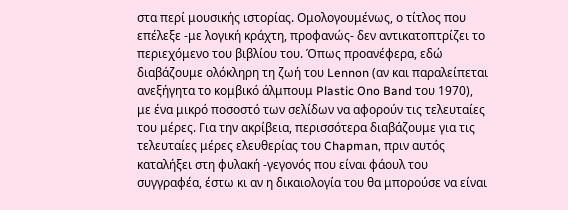στα περί μουσικής ιστορίας. Ομολογουμένως, ο τίτλος που επέλεξε -με λογική κράχτη, προφανώς- δεν αντικατοπτρίζει το περιεχόμενο του βιβλίου του. Όπως προανέφερα, εδώ διαβάζουμε ολόκληρη τη ζωή του Lennon (αν και παραλείπεται ανεξήγητα το κομβικό άλμπουμ Plastic Ono Band του 1970), με ένα μικρό ποσοστό των σελίδων να αφορούν τις τελευταίες του μέρες. Για την ακρίβεια, περισσότερα διαβάζουμε για τις τελευταίες μέρες ελευθερίας του Chapman, πριν αυτός καταλήξει στη φυλακή -γεγονός που είναι φάουλ του συγγραφέα, έστω κι αν η δικαιολογία του θα μπορούσε να είναι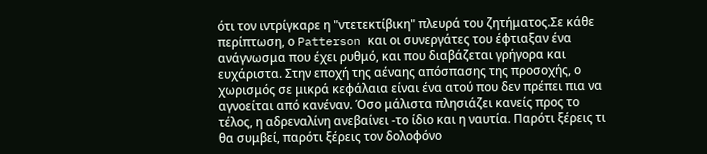ότι τον ιντρίγκαρε η "ντετεκτίβικη" πλευρά του ζητήματος.Σε κάθε περίπτωση, ο Patterson και οι συνεργάτες του έφτιαξαν ένα ανάγνωσμα που έχει ρυθμό, και που διαβάζεται γρήγορα και ευχάριστα. Στην εποχή της αέναης απόσπασης της προσοχής, ο χωρισμός σε μικρά κεφάλαια είναι ένα ατού που δεν πρέπει πια να αγνοείται από κανέναν. Όσο μάλιστα πλησιάζει κανείς προς το τέλος, η αδρεναλίνη ανεβαίνει -το ίδιο και η ναυτία. Παρότι ξέρεις τι θα συμβεί, παρότι ξέρεις τον δολοφόνο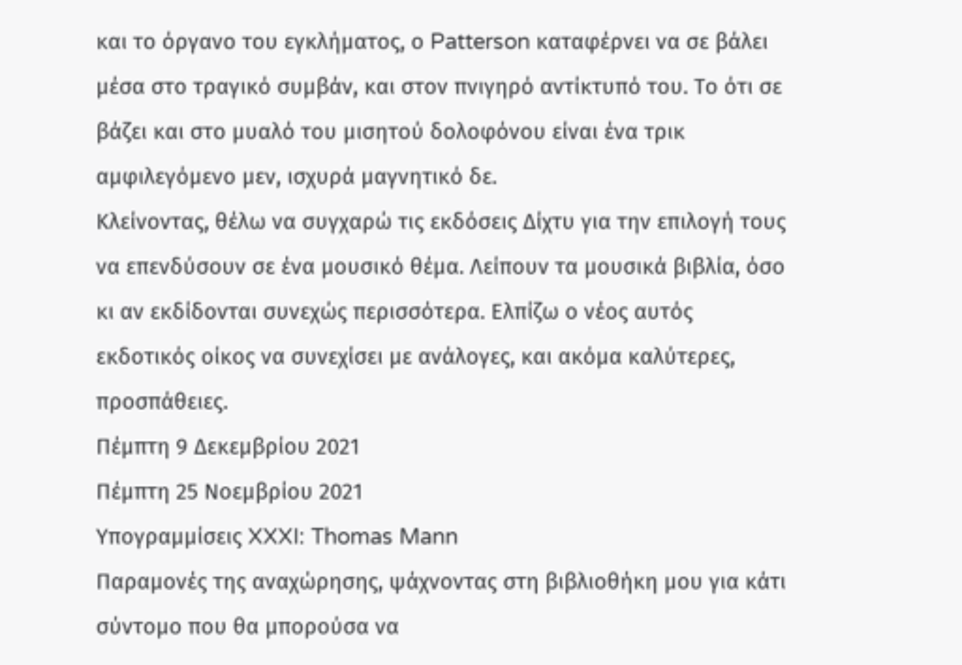και το όργανο του εγκλήματος, ο Patterson καταφέρνει να σε βάλει μέσα στο τραγικό συμβάν, και στον πνιγηρό αντίκτυπό του. Το ότι σε βάζει και στο μυαλό του μισητού δολοφόνου είναι ένα τρικ αμφιλεγόμενο μεν, ισχυρά μαγνητικό δε.
Κλείνοντας, θέλω να συγχαρώ τις εκδόσεις Δίχτυ για την επιλογή τους να επενδύσουν σε ένα μουσικό θέμα. Λείπουν τα μουσικά βιβλία, όσο κι αν εκδίδονται συνεχώς περισσότερα. Ελπίζω ο νέος αυτός εκδοτικός οίκος να συνεχίσει με ανάλογες, και ακόμα καλύτερες, προσπάθειες.
Πέμπτη 9 Δεκεμβρίου 2021
Πέμπτη 25 Νοεμβρίου 2021
Υπογραμμίσεις XXXI: Thomas Mann
Παραμονές της αναχώρησης, ψάχνοντας στη βιβλιοθήκη μου για κάτι σύντομο που θα μπορούσα να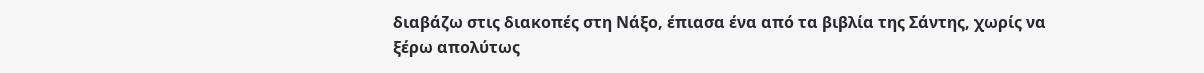διαβάζω στις διακοπές στη Νάξο, έπιασα ένα από τα βιβλία της Σάντης, χωρίς να ξέρω απολύτως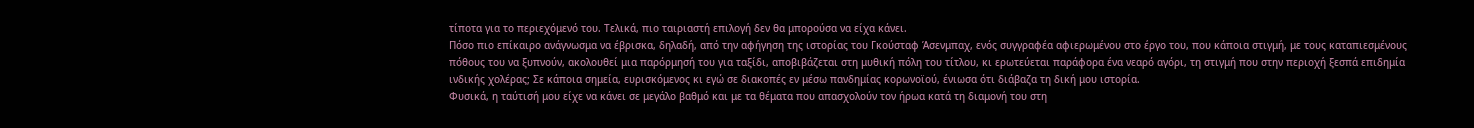τίποτα για το περιεχόμενό του. Τελικά, πιο ταιριαστή επιλογή δεν θα μπορούσα να είχα κάνει.
Πόσο πιο επίκαιρο ανάγνωσμα να έβρισκα, δηλαδή, από την αφήγηση της ιστορίας του Γκούσταφ Άσενμπαχ, ενός συγγραφέα αφιερωμένου στο έργο του, που κάποια στιγμή, με τους καταπιεσμένους πόθους του να ξυπνούν, ακολουθεί μια παρόρμησή του για ταξίδι, αποβιβάζεται στη μυθική πόλη του τίτλου, κι ερωτεύεται παράφορα ένα νεαρό αγόρι, τη στιγμή που στην περιοχή ξεσπά επιδημία ινδικής χολέρας; Σε κάποια σημεία, ευρισκόμενος κι εγώ σε διακοπές εν μέσω πανδημίας κορωνοϊού, ένιωσα ότι διάβαζα τη δική μου ιστορία.
Φυσικά, η ταύτισή μου είχε να κάνει σε μεγάλο βαθμό και με τα θέματα που απασχολούν τον ήρωα κατά τη διαμονή του στη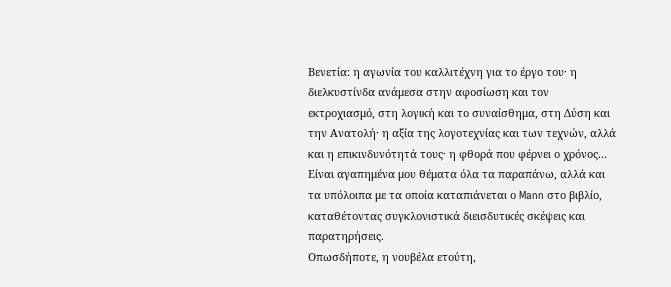Βενετία: η αγωνία του καλλιτέχνη για το έργο του· η διελκυστίνδα ανάμεσα στην αφοσίωση και τον εκτροχιασμό, στη λογική και το συναίσθημα, στη Δύση και την Ανατολή· η αξία της λογοτεχνίας και των τεχνών, αλλά και η επικινδυνότητά τους· η φθορά που φέρνει ο χρόνος... Είναι αγαπημένα μου θέματα όλα τα παραπάνω, αλλά και τα υπόλοιπα με τα οποία καταπιάνεται ο Mann στο βιβλίο, καταθέτοντας συγκλονιστικά διεισδυτικές σκέψεις και παρατηρήσεις.
Οπωσδήποτε, η νουβέλα ετούτη,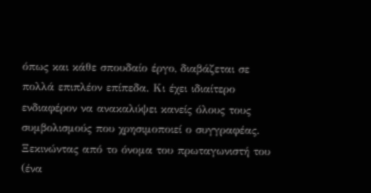όπως και κάθε σπουδαίο έργο, διαβάζεται σε πολλά επιπλέον επίπεδα. Κι έχει ιδιαίτερο ενδιαφέρον να ανακαλύψει κανείς όλους τους συμβολισμούς που χρησιμοποιεί ο συγγραφέας. Ξεκινώντας από το όνομα του πρωταγωνιστή του (ένα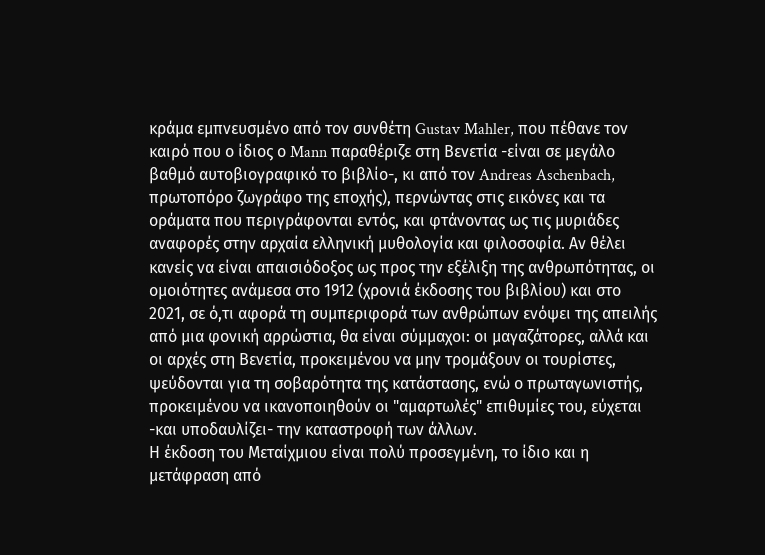κράμα εμπνευσμένο από τον συνθέτη Gustav Mahler, που πέθανε τον καιρό που ο ίδιος ο Mann παραθέριζε στη Βενετία -είναι σε μεγάλο βαθμό αυτοβιογραφικό το βιβλίο-, κι από τον Andreas Aschenbach, πρωτοπόρο ζωγράφο της εποχής), περνώντας στις εικόνες και τα οράματα που περιγράφονται εντός, και φτάνοντας ως τις μυριάδες αναφορές στην αρχαία ελληνική μυθολογία και φιλοσοφία. Αν θέλει κανείς να είναι απαισιόδοξος ως προς την εξέλιξη της ανθρωπότητας, οι ομοιότητες ανάμεσα στο 1912 (χρονιά έκδοσης του βιβλίου) και στο 2021, σε ό,τι αφορά τη συμπεριφορά των ανθρώπων ενόψει της απειλής από μια φονική αρρώστια, θα είναι σύμμαχοι: οι μαγαζάτορες, αλλά και οι αρχές στη Βενετία, προκειμένου να μην τρομάξουν οι τουρίστες, ψεύδονται για τη σοβαρότητα της κατάστασης, ενώ ο πρωταγωνιστής, προκειμένου να ικανοποιηθούν οι "αμαρτωλές" επιθυμίες του, εύχεται -και υποδαυλίζει- την καταστροφή των άλλων.
Η έκδοση του Μεταίχμιου είναι πολύ προσεγμένη, το ίδιο και η μετάφραση από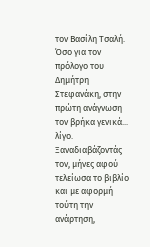τον Βασίλη Τσαλή. Όσο για τον πρόλογο του Δημήτρη Στεφανάκη, στην πρώτη ανάγνωση τον βρήκα γενικά... λίγο. Ξαναδιαβάζοντάς τον, μήνες αφού τελείωσα το βιβλίο και με αφορμή τούτη την ανάρτηση,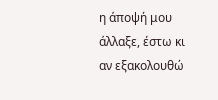η άποψή μου άλλαξε, έστω κι αν εξακολουθώ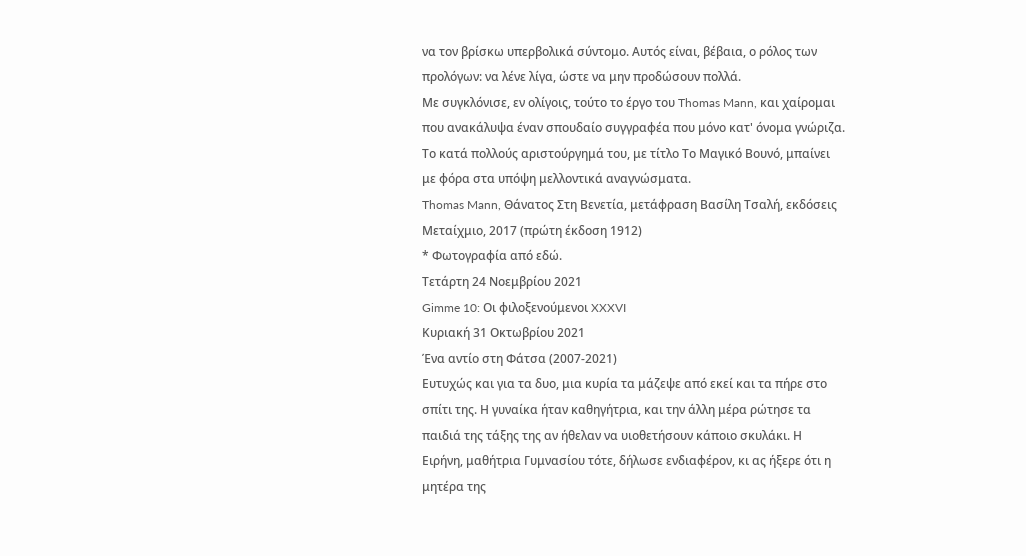να τον βρίσκω υπερβολικά σύντομο. Αυτός είναι, βέβαια, ο ρόλος των προλόγων: να λένε λίγα, ώστε να μην προδώσουν πολλά.
Με συγκλόνισε, εν ολίγοις, τούτο το έργο του Thomas Mann, και χαίρομαι που ανακάλυψα έναν σπουδαίο συγγραφέα που μόνο κατ' όνομα γνώριζα. Το κατά πολλούς αριστούργημά του, με τίτλο Το Μαγικό Βουνό, μπαίνει με φόρα στα υπόψη μελλοντικά αναγνώσματα.
Thomas Mann, Θάνατος Στη Βενετία, μετάφραση Βασίλη Τσαλή, εκδόσεις Μεταίχμιο, 2017 (πρώτη έκδοση 1912)
* Φωτογραφία από εδώ.
Τετάρτη 24 Νοεμβρίου 2021
Gimme 10: Οι φιλοξενούμενοι XXXVI
Κυριακή 31 Οκτωβρίου 2021
Ένα αντίο στη Φάτσα (2007-2021)
Ευτυχώς και για τα δυο, μια κυρία τα μάζεψε από εκεί και τα πήρε στο σπίτι της. Η γυναίκα ήταν καθηγήτρια, και την άλλη μέρα ρώτησε τα παιδιά της τάξης της αν ήθελαν να υιοθετήσουν κάποιο σκυλάκι. Η Ειρήνη, μαθήτρια Γυμνασίου τότε, δήλωσε ενδιαφέρον, κι ας ήξερε ότι η μητέρα της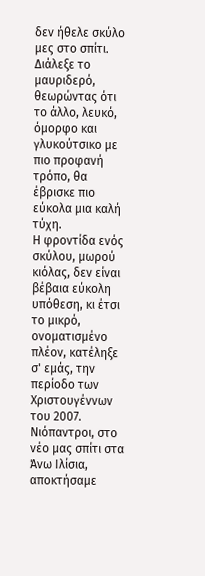δεν ήθελε σκύλο μες στο σπίτι. Διάλεξε το μαυριδερό, θεωρώντας ότι το άλλο, λευκό, όμορφο και γλυκούτσικο με πιο προφανή τρόπο, θα έβρισκε πιο εύκολα μια καλή τύχη.
Η φροντίδα ενός σκύλου, μωρού κιόλας, δεν είναι βέβαια εύκολη υπόθεση, κι έτσι το μικρό, ονοματισμένο πλέον, κατέληξε σ' εμάς, την περίοδο των Χριστουγέννων του 2007. Νιόπαντροι, στο νέο μας σπίτι στα Άνω Ιλίσια, αποκτήσαμε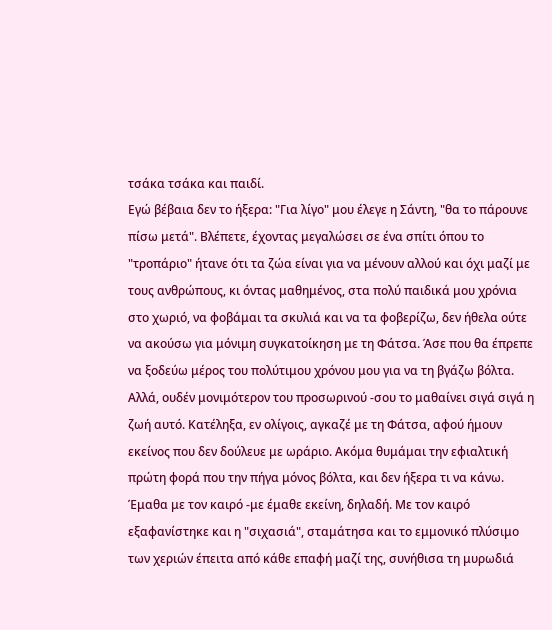τσάκα τσάκα και παιδί.
Εγώ βέβαια δεν το ήξερα: "Για λίγο" μου έλεγε η Σάντη, "θα το πάρουνε πίσω μετά". Βλέπετε, έχοντας μεγαλώσει σε ένα σπίτι όπου το "τροπάριο" ήτανε ότι τα ζώα είναι για να μένουν αλλού και όχι μαζί με τους ανθρώπους, κι όντας μαθημένος, στα πολύ παιδικά μου χρόνια στο χωριό, να φοβάμαι τα σκυλιά και να τα φοβερίζω, δεν ήθελα ούτε να ακούσω για μόνιμη συγκατοίκηση με τη Φάτσα. Άσε που θα έπρεπε να ξοδεύω μέρος του πολύτιμου χρόνου μου για να τη βγάζω βόλτα.
Αλλά, ουδέν μονιμότερον του προσωρινού -σου το μαθαίνει σιγά σιγά η ζωή αυτό. Κατέληξα, εν ολίγοις, αγκαζέ με τη Φάτσα, αφού ήμουν εκείνος που δεν δούλευε με ωράριο. Ακόμα θυμάμαι την εφιαλτική πρώτη φορά που την πήγα μόνος βόλτα, και δεν ήξερα τι να κάνω. Έμαθα με τον καιρό -με έμαθε εκείνη, δηλαδή. Με τον καιρό εξαφανίστηκε και η "σιχασιά", σταμάτησα και το εμμονικό πλύσιμο των χεριών έπειτα από κάθε επαφή μαζί της, συνήθισα τη μυρωδιά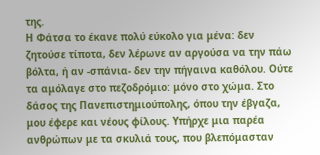της.
Η Φάτσα το έκανε πολύ εύκολο για μένα: δεν ζητούσε τίποτα, δεν λέρωνε αν αργούσα να την πάω βόλτα, ή αν -σπάνια- δεν την πήγαινα καθόλου. Ούτε τα αμόλαγε στο πεζοδρόμιο: μόνο στο χώμα. Στο δάσος της Πανεπιστημιούπολης, όπου την έβγαζα, μου έφερε και νέους φίλους. Υπήρχε μια παρέα ανθρώπων με τα σκυλιά τους, που βλεπόμασταν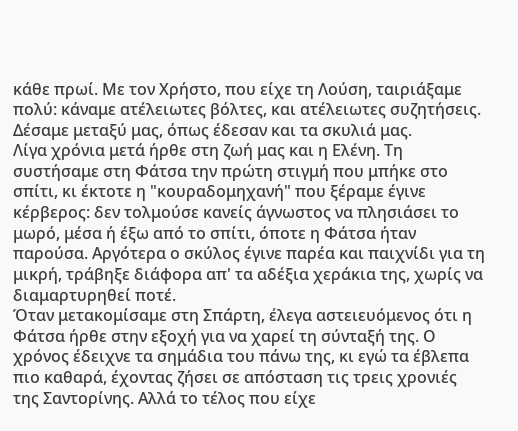κάθε πρωί. Με τον Χρήστο, που είχε τη Λούση, ταιριάξαμε πολύ: κάναμε ατέλειωτες βόλτες, και ατέλειωτες συζητήσεις. Δέσαμε μεταξύ μας, όπως έδεσαν και τα σκυλιά μας.
Λίγα χρόνια μετά ήρθε στη ζωή μας και η Ελένη. Τη συστήσαμε στη Φάτσα την πρώτη στιγμή που μπήκε στο σπίτι, κι έκτοτε η "κουραδομηχανή" που ξέραμε έγινε κέρβερος: δεν τολμούσε κανείς άγνωστος να πλησιάσει το μωρό, μέσα ή έξω από το σπίτι, όποτε η Φάτσα ήταν παρούσα. Αργότερα ο σκύλος έγινε παρέα και παιχνίδι για τη μικρή, τράβηξε διάφορα απ' τα αδέξια χεράκια της, χωρίς να διαμαρτυρηθεί ποτέ.
Όταν μετακομίσαμε στη Σπάρτη, έλεγα αστειευόμενος ότι η Φάτσα ήρθε στην εξοχή για να χαρεί τη σύνταξή της. Ο χρόνος έδειχνε τα σημάδια του πάνω της, κι εγώ τα έβλεπα πιο καθαρά, έχοντας ζήσει σε απόσταση τις τρεις χρονιές της Σαντορίνης. Αλλά το τέλος που είχε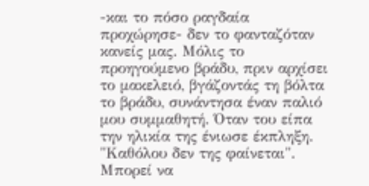-και το πόσο ραγδαία προχώρησε- δεν το φανταζόταν κανείς μας. Μόλις το προηγούμενο βράδυ, πριν αρχίσει το μακελειό, βγάζοντάς τη βόλτα το βράδυ, συνάντησα έναν παλιό μου συμμαθητή. Όταν του είπα την ηλικία της ένιωσε έκπληξη. "Καθόλου δεν της φαίνεται".
Μπορεί να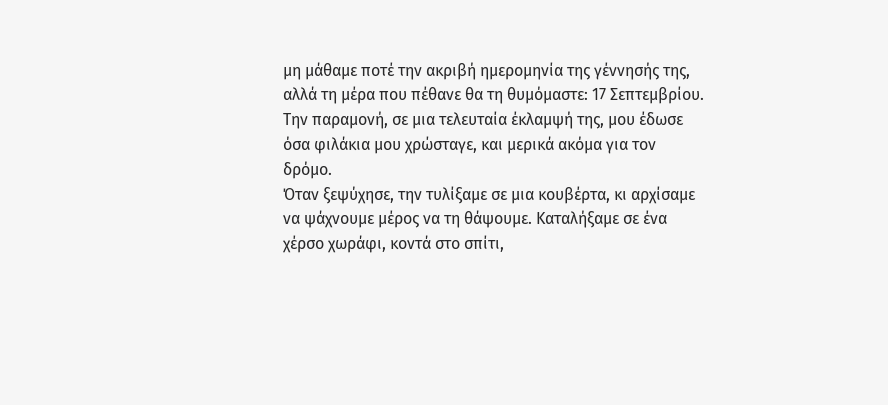μη μάθαμε ποτέ την ακριβή ημερομηνία της γέννησής της, αλλά τη μέρα που πέθανε θα τη θυμόμαστε: 17 Σεπτεμβρίου. Την παραμονή, σε μια τελευταία έκλαμψή της, μου έδωσε όσα φιλάκια μου χρώσταγε, και μερικά ακόμα για τον δρόμο.
Όταν ξεψύχησε, την τυλίξαμε σε μια κουβέρτα, κι αρχίσαμε να ψάχνουμε μέρος να τη θάψουμε. Καταλήξαμε σε ένα χέρσο χωράφι, κοντά στο σπίτι,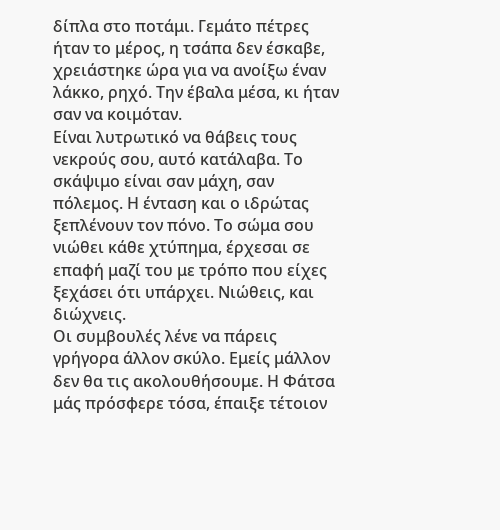δίπλα στο ποτάμι. Γεμάτο πέτρες ήταν το μέρος, η τσάπα δεν έσκαβε, χρειάστηκε ώρα για να ανοίξω έναν λάκκο, ρηχό. Την έβαλα μέσα, κι ήταν σαν να κοιμόταν.
Είναι λυτρωτικό να θάβεις τους νεκρούς σου, αυτό κατάλαβα. Το σκάψιμο είναι σαν μάχη, σαν πόλεμος. Η ένταση και ο ιδρώτας ξεπλένουν τον πόνο. Το σώμα σου νιώθει κάθε χτύπημα, έρχεσαι σε επαφή μαζί του με τρόπο που είχες ξεχάσει ότι υπάρχει. Νιώθεις, και διώχνεις.
Οι συμβουλές λένε να πάρεις γρήγορα άλλον σκύλο. Εμείς μάλλον δεν θα τις ακολουθήσουμε. Η Φάτσα μάς πρόσφερε τόσα, έπαιξε τέτοιον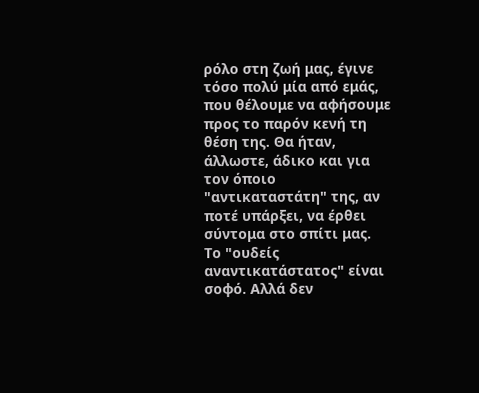ρόλο στη ζωή μας, έγινε τόσο πολύ μία από εμάς, που θέλουμε να αφήσουμε προς το παρόν κενή τη θέση της. Θα ήταν, άλλωστε, άδικο και για τον όποιο "αντικαταστάτη" της, αν ποτέ υπάρξει, να έρθει σύντομα στο σπίτι μας.
Το "ουδείς αναντικατάστατος" είναι σοφό. Αλλά δεν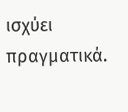ισχύει πραγματικά.